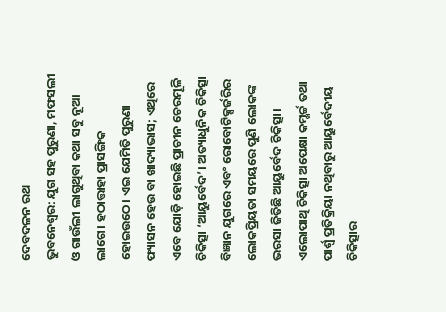ଦେବଦଳନ ରଥ
ଭୁବନେଶ୍ବର: ଯୁଗ ସହ ପୁରୁଣା, ମଫସଲୀ ଓ ଗାଉଁଲୀ ଲାଗୁଥିବା କଥା ସବୁ ନୂଆ ଲାଗେ। ହଠାତ୍ତାହା ପ୍ରାସଙ୍ଗିକ ହୋଇଉଠେ। ଏଇ ଯେମିତି ପୁରୁଣା ଫ୍ୟାସନ ହେଉ ବା ଖାଦ୍ୟାଭାସ; ଏଥିରେ ଏବେ ଯୋଡ଼ି ହୋଇଛି ପ୍ରାଚୀନ ଚେରମୂଳି ଚିକିତ୍ସା ‘ଆୟୁର୍ବେଦ’। ଅତ୍ୟାଧୁନିକ ଚିକିତ୍ସା ବିଜ୍ଞାନ ଯୁଗରେ ଏବଂ ରୋବୋଟିକ୍ସର୍ଜରିର ଲୋକପ୍ରିୟତା ସମୟରେ ପୁଣି ଲୋକଙ୍କ ଭରସା ଜିତିଛି ଆୟୁର୍ବେଦ ଚିକିତ୍ସା। ଏଲୋପାଥି ଚିକିତ୍ସା ଅପେକ୍ଷା କମ୍ଖର୍ଚ୍ଚ ତଥା ପାର୍ଶ୍ବ ପ୍ରତିକ୍ରିୟା ନଥିବାରୁ ଆୟୁର୍ବେଦୀୟ ଚିକିତ୍ସାର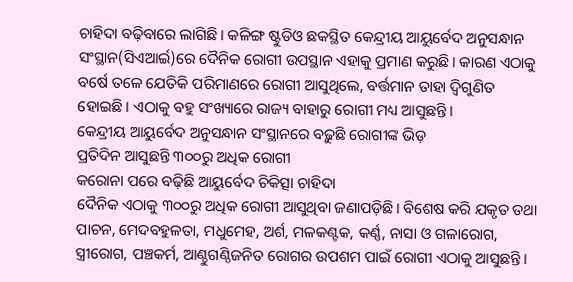ଚାହିଦା ବଢ଼ିବାରେ ଲାଗିଛି। କଳିଙ୍ଗ ଷ୍ଟୁଡିଓ ଛକସ୍ଥିତ କେନ୍ଦ୍ରୀୟ ଆୟୁର୍ବେଦ ଅନୁସନ୍ଧାନ ସଂସ୍ଥାନ(ସିଏଆର୍ଇ)ରେ ଦୈନିକ ରୋଗୀ ଉପସ୍ଥାନ ଏହାକୁ ପ୍ରମାଣ କରୁଛି। କାରଣ ଏଠାକୁ ବର୍ଷେ ତଳେ ଯେତିକି ପରିମାଣରେ ରୋଗୀ ଆସୁଥିଲେ, ବର୍ତ୍ତମାନ ତାହା ଦ୍ବିଗୁଣିତ ହୋଇଛି। ଏଠାକୁ ବହୁ ସଂଖ୍ୟାରେ ରାଜ୍ୟ ବାହାରୁ ରୋଗୀ ମଧ୍ୟ ଆସୁଛନ୍ତି।
କେନ୍ଦ୍ରୀୟ ଆୟୁର୍ବେଦ ଅନୁସନ୍ଧାନ ସଂସ୍ଥାନରେ ବଢ଼ୁଛି ରୋଗୀଙ୍କ ଭିଡ଼
ପ୍ରତିଦିନ ଆସୁଛନ୍ତି ୩୦୦ରୁ ଅଧିକ ରୋଗୀ
କରୋନା ପରେ ବଢ଼ିଛି ଆୟୁର୍ବେଦ ଚିକିତ୍ସା ଚାହିଦା
ଦୈନିକ ଏଠାକୁ ୩୦୦ରୁ ଅଧିକ ରୋଗୀ ଆସୁଥିବା ଜଣାପଡ଼ିଛି। ବିଶେଷ କରି ଯକୃତ ତଥା ପାଚନ, ମେଦବହୁଳତା, ମଧୁମେହ, ଅର୍ଶ, ମଳକଣ୍ଟକ, କର୍ଣ୍ଣ, ନାସା ଓ ଗଳାରୋଗ, ସ୍ତ୍ରୀରୋଗ, ପଞ୍ଚକର୍ମ, ଆଣ୍ଠୁଗଣ୍ଠିଜନିତ ରୋଗର ଉପଶମ ପାଇଁ ରୋଗୀ ଏଠାକୁ ଆସୁଛନ୍ତି।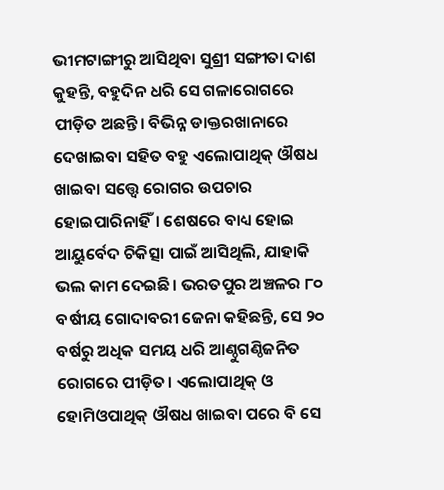ଭୀମଟାଙ୍ଗୀରୁ ଆସିଥିବା ସୁଶ୍ରୀ ସଙ୍ଗୀତା ଦାଶ କୁହନ୍ତି, ବହୁଦିନ ଧରି ସେ ଗଳାରୋଗରେ ପୀଡ଼ିତ ଅଛନ୍ତି। ବିଭିନ୍ନ ଡାକ୍ତରଖାନାରେ ଦେଖାଇବା ସହିତ ବହୁ ଏଲୋପାଥିକ୍ ଔଷଧ ଖାଇବା ସତ୍ତ୍ବେ ରୋଗର ଉପଚାର ହୋଇପାରିନାହିଁ। ଶେଷରେ ବାଧ୍ୟ ହୋଇ ଆୟୁର୍ବେଦ ଚିକିତ୍ସା ପାଇଁ ଆସିଥିଲି, ଯାହାକି ଭଲ କାମ ଦେଇଛି। ଭରତପୁର ଅଞ୍ଚଳର ୮୦ ବର୍ଷୀୟ ଗୋଦାବରୀ ଜେନା କହିଛନ୍ତି, ସେ ୨୦ ବର୍ଷରୁ ଅଧିକ ସମୟ ଧରି ଆଣ୍ଠୁଗଣ୍ଠିଜନିତ ରୋଗରେ ପୀଡ଼ିତ। ଏଲୋପାଥିକ୍ ଓ ହୋମିଓପାଥିକ୍ ଔଷଧ ଖାଇବା ପରେ ବି ସେ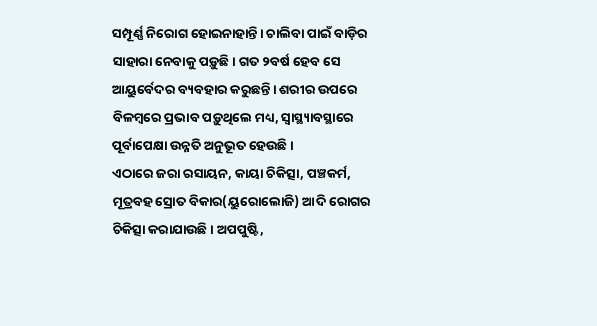ସମ୍ପୂର୍ଣ୍ଣ ନିରୋଗ ହୋଇନାହାନ୍ତି। ଚାଲିବା ପାଇଁ ବାଡ଼ିର ସାହାରା ନେବାକୁ ପଡ଼ୁଛି। ଗତ ୨ବର୍ଷ ହେବ ସେ ଆୟୁର୍ବେଦର ବ୍ୟବହାର କରୁଛନ୍ତି। ଶରୀର ଉପରେ ବିଳମ୍ବରେ ପ୍ରଭାବ ପଡ଼ୁଥିଲେ ମଧ୍ୟ, ସ୍ବାସ୍ଥ୍ୟାବସ୍ଥାରେ ପୂର୍ବାପେକ୍ଷା ଉନ୍ନତି ଅନୁଭୂତ ହେଉଛି।
ଏଠାରେ ଜରା ରସାୟନ, କାୟା ଚିକିତ୍ସା, ପଞ୍ଚକର୍ମ, ମୂତ୍ରବହ ସ୍ରୋତ ବିକାର(ୟୁରୋଲୋଜି) ଆଦି ରୋଗର ଚିକିତ୍ସା କରାଯାଉଛି। ଅପପୁଷ୍ଟି,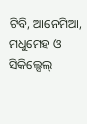ଟିବି, ଆନେମିଆ, ମଧୁମେହ ଓ ସିକିଲ୍ସେଲ୍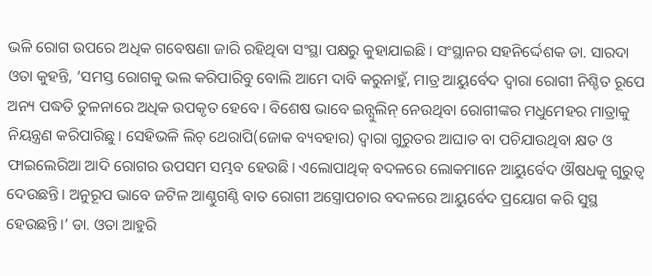ଭଳି ରୋଗ ଉପରେ ଅଧିକ ଗବେଷଣା ଜାରି ରହିଥିବା ସଂସ୍ଥା ପକ୍ଷରୁ କୁହାଯାଇଛି। ସଂସ୍ଥାନର ସହନିର୍ଦ୍ଦେଶକ ଡା. ସାରଦା ଓତା କୁହନ୍ତି, ‘ସମସ୍ତ ରୋଗକୁ ଭଲ କରିପାରିବୁ ବୋଲି ଆମେ ଦାବି କରୁନାହୁଁ, ମାତ୍ର ଆୟୁର୍ବେଦ ଦ୍ବାରା ରୋଗୀ ନିଶ୍ଚିତ ରୂପେ ଅନ୍ୟ ପଦ୍ଧତି ତୁଳନାରେ ଅଧିକ ଉପକୃତ ହେବେ। ବିଶେଷ ଭାବେ ଇନ୍ସୁଲିନ୍ ନେଉଥିବା ରୋଗୀଙ୍କର ମଧୁମେହର ମାତ୍ରାକୁ ନିୟନ୍ତ୍ରଣ କରିପାରିଛୁ। ସେହିଭଳି ଲିଚ୍ ଥେରାପି(ଜୋକ ବ୍ୟବହାର) ଦ୍ବାରା ଗୁରୁତର ଆଘାତ ବା ପଚିଯାଉଥିବା କ୍ଷତ ଓ ଫାଇଲେରିଆ ଆଦି ରୋଗର ଉପସମ ସମ୍ଭବ ହେଉଛି। ଏଲୋପାଥିକ୍ ବଦଳରେ ଲୋକମାନେ ଆୟୁର୍ବେଦ ଔଷଧକୁ ଗୁରୁତ୍ବ ଦେଉଛନ୍ତି। ଅନୁରୂପ ଭାବେ ଜଟିଳ ଆଣ୍ଠୁଗଣ୍ଠି ବାତ ରୋଗୀ ଅସ୍ତ୍ରୋପଚାର ବଦଳରେ ଆୟୁର୍ବେଦ ପ୍ରୟୋଗ କରି ସୁସ୍ଥ ହେଉଛନ୍ତି।’ ଡା. ଓତା ଆହୁରି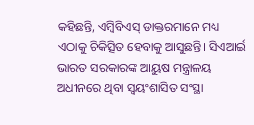କହିଛନ୍ତି, ଏମ୍ବିବିଏସ୍ ଡାକ୍ତରମାନେ ମଧ୍ୟ ଏଠାକୁ ଚିକିତ୍ସିତ ହେବାକୁ ଆସୁଛନ୍ତି। ସିଏଆର୍ଇ ଭାରତ ସରକାରଙ୍କ ଆୟୁଷ ମନ୍ତ୍ରାଳୟ ଅଧୀନରେ ଥିବା ସ୍ୱୟଂଶାସିତ ସଂସ୍ଥା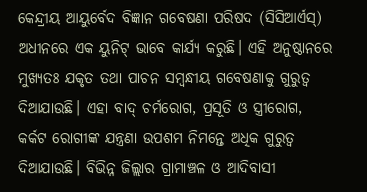କେନ୍ଦ୍ରୀୟ ଆୟୁର୍ବେଦ ବିଜ୍ଞାନ ଗବେଷଣା ପରିଷଦ (ସିସିଆର୍ଏସ୍) ଅଧୀନରେ ଏକ ୟୁନିଟ୍ ଭାବେ କାର୍ଯ୍ୟ କରୁଛି। ଏହି ଅନୁଷ୍ଠାନରେ ମୁଖ୍ୟତଃ ଯକୃତ ତଥା ପାଚନ ସମ୍ବନ୍ଧୀୟ ଗବେଷଣାକୁ ଗୁରୁତ୍ବ ଦିଆଯାଉଛି। ଏହା ବାଦ୍ ଚର୍ମରୋଗ, ପ୍ରସୂତି ଓ ସ୍ତ୍ରୀରୋଗ, କର୍କଟ ରୋଗୀଙ୍କ ଯନ୍ତ୍ରଣା ଉପଶମ ନିମନ୍ତେ ଅଧିକ ଗୁରୁତ୍ବ ଦିଆଯାଉଛି। ବିଭିନ୍ନ ଜିଲ୍ଲାର ଗ୍ରାମାଞ୍ଚଳ ଓ ଆଦିବାସୀ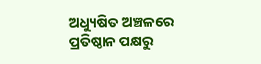ଅଧ୍ୟୁଷିତ ଅଞ୍ଚଳରେ ପ୍ରତିଷ୍ଠାନ ପକ୍ଷରୁ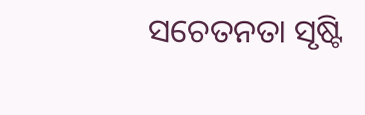ସଚେତନତା ସୃଷ୍ଟି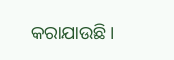କରାଯାଉଛି।